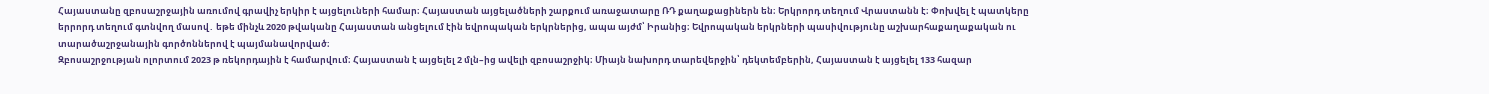Հայաստանը զբոսաշրջային առումով գրավիչ երկիր է այցելուների համար։ Հայաստան այցելածների շարքում առաջատարը ՌԴ քաղաքացիներն են։ Երկրորդ տեղում Վրաստանն է։ Փոխվել է պատկերը երրորդ տեղում գտնվող մասով․ եթե մինչև 2020 թվականը Հայաստան անցելում էին եվրոպական երկրներից, ապա այժմ՝ Իրանից։ Եվրոպական երկրների պասիվությունը աշխարհաքաղաքական ու տարածաշրջանային գործոններով է պայմանավորված։
Զբոսաշրջության ոլորտում 2023 թ ռեկորդային է համարվում։ Հայաստան է այցելել 2 մլն–ից ավելի զբոսաշրջիկ։ Միայն նախորդ տարեվերջին՝ դեկտեմբերին, Հայաստան է այցելել 133 հազար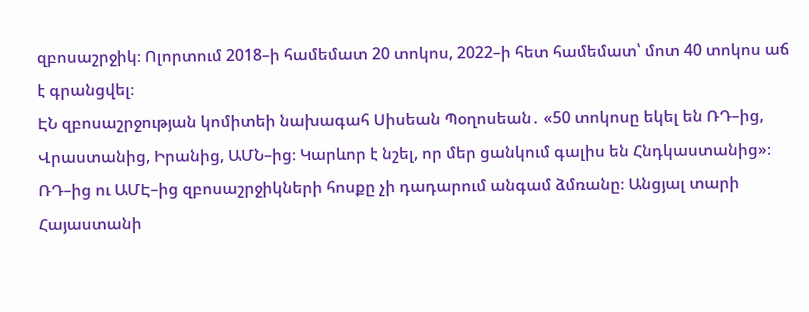զբոսաշրջիկ։ Ոլորտում 2018–ի համեմատ 20 տոկոս, 2022–ի հետ համեմատ՝ մոտ 40 տոկոս աճ է գրանցվել։
ԷՆ զբոսաշրջության կոմիտեի նախագահ Սիսեան Պօղոսեան․ «50 տոկոսը եկել են ՌԴ–ից, Վրաստանից, Իրանից, ԱՄՆ–ից։ Կարևոր է նշել, որ մեր ցանկում գալիս են Հնդկաստանից»։
ՌԴ–ից ու ԱՄԷ–ից զբոսաշրջիկների հոսքը չի դադարում անգամ ձմռանը։ Անցյալ տարի Հայաստանի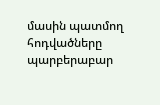մասին պատմող հոդվածները պարբերաբար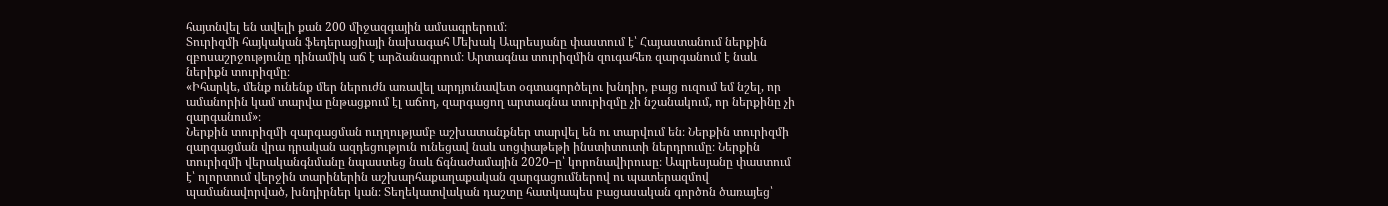հայտնվել են ավելի քան 200 միջազգային ամսագրերում։
Տուրիզմի հայկական ֆեդերացիայի նախագահ Մեխակ Ապրեսյանը փաստում է՝ Հայաստանում ներքին զբոսաշրջությունը դինամիկ աճ է արձանագրում։ Արտագնա տուրիզմին զուգահեռ զարգանում է նաև ներիքն տուրիզմը։
«Իհարկե, մենք ունենք մեր ներուժն առավել արդյունավետ օգտագործելու խնդիր, բայց ուզում եմ նշել, որ ամանորին կամ տարվա ընթացքում էլ աճող, զարգացող արտագնա տուրիզմը չի նշանակում, որ ներքինը չի զարգանում»։
Ներքին տուրիզմի զարգացման ուղղությամբ աշխատանքներ տարվել են ու տարվում են։ Ներքին տուրիզմի զարգացման վրա դրական ազդեցություն ունեցավ նաև սոցփաթեթի ինստիտուտի ներդրումը։ Ներքին տուրիզմի վերականգնմանը նպաստեց նաև ճգնաժամային 2020–ը՝ կորոնավիրուսը։ Ապրեսյանը փաստում է՝ ոլորտում վերջին տարիներին աշխարհաքաղաքական զարգացումներով ու պատերազմով պամանավորված, խնդիրներ կան։ Տեղեկատվական դաշտը հատկապես բացասական գործոն ծառայեց՝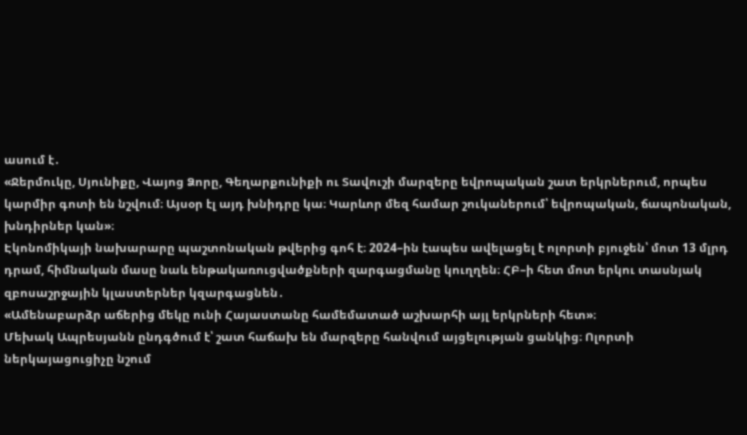ասում է․
«Ջերմուկը, Սյունիքը, Վայոց Ձորը, Գեղարքունիքի ու Տավուշի մարզերը եվրոպական շատ երկրներում, որպես կարմիր գոտի են նշվում։ Այսօր էլ այդ խնիդրը կա։ Կարևոր մեզ համար շուկաներում՝ եվրոպական, ճապոնական, խնդիրներ կան»։
Էկոնոմիկայի նախարարը պաշտոնական թվերից գոհ է։ 2024–ին էապես ավելացել է ոլորտի բյուջեն՝ մոտ 13 մլրդ դրամ, հիմնական մասը նաև ենթակառուցվածքների զարգացմանը կուղղեն։ ՀԲ–ի հետ մոտ երկու տասնյակ զբոսաշրջային կլաստերներ կզարգացնեն․
«Ամենաբարձր աճերից մեկը ունի Հայաստանը համեմատած աշխարհի այլ երկրների հետ»։
Մեխակ Ապրեսյանն ընդգծում է՝ շատ հաճախ են մարզերը հանվում այցելության ցանկից։ Ոլորտի ներկայացուցիչը նշում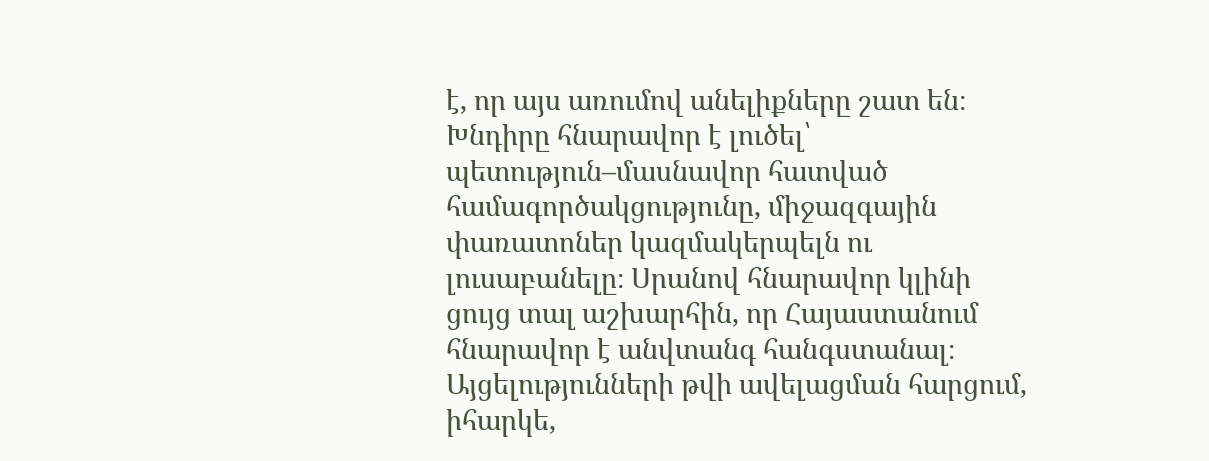է, որ այս առումով անելիքները շատ են։ Խնդիրը հնարավոր է լուծել՝ պետություն–մասնավոր հատված համագործակցությունը, միջազգային փառատոներ կազմակերպելն ու լուսաբանելը։ Սրանով հնարավոր կլինի ցույց տալ աշխարհին, որ Հայաստանում հնարավոր է անվտանգ հանգստանալ։ Այցելությունների թվի ավելացման հարցում, իհարկե,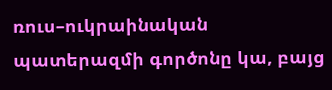ռուս–ուկրաինական պատերազմի գործոնը կա, բայց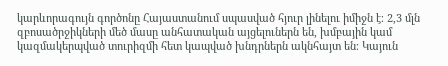կարևորագույն գործոնը Հայաստանում սպասված հյուր լինելու իմիջն է։ 2,3 մլն զբոսածրջիկների մեծ մասը անհատական այցելուներն են, խմբային կամ կազմակերպված տուրիզմի հետ կապված խնդրներն ակնհայտ են։ Կայուն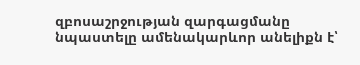զբոսաշրջության զարգացմանը նպաստելը ամենակարևոր անելիքն է՝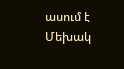ասում է Մեխակ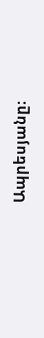Ապրեսյանը։